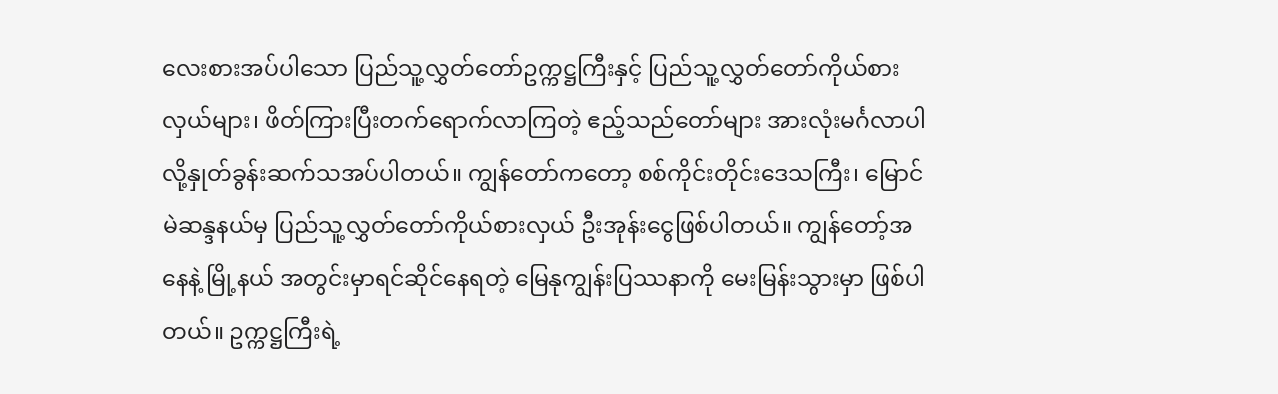လေးစားအပ်ပါသော ပြည်သူ့လွှတ်တော်ဥက္ကဋ္ဌကြီးနှင့် ပြည်သူ့လွှတ်တော်ကိုယ်စားလှယ်များ၊ ဖိတ်ကြားပြီးတက်ရောက်လာကြတဲ့ ဧည့်သည်တော်များ အားလုံးမင်္ဂလာပါလို့နှုတ်ခွန်းဆက်သအပ်ပါတယ်။ ကျွန်တော်ကတော့ စစ်ကိုင်းတိုင်းဒေသကြီး၊ မြောင် မဲဆန္ဒနယ်မှ ပြည်သူ့လွှတ်တော်ကိုယ်စားလှယ် ဦးအုန်းငွေဖြစ်ပါတယ်။ ကျွန်တော့်အနေနဲ့ မြို့နယ် အတွင်းမှာရင်ဆိုင်နေရတဲ့ မြေနုကျွန်းပြဿနာကို မေးမြန်းသွားမှာ ဖြစ်ပါတယ်။ ဥက္ကဋ္ဌကြီးရဲ့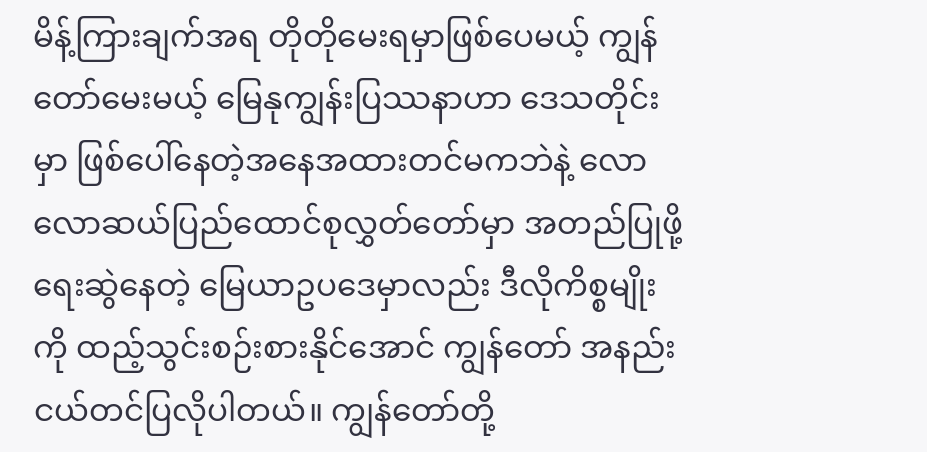မိန့်ကြားချက်အရ တိုတိုမေးရမှာဖြစ်ပေမယ့် ကျွန်တော်မေးမယ့် မြေနုကျွန်းပြဿနာဟာ ဒေသတိုင်းမှာ ဖြစ်ပေါ်နေတဲ့အနေအထားတင်မကဘဲနဲ့ လောလောဆယ်ပြည်ထောင်စုလွှတ်တော်မှာ အတည်ပြုဖို့ ရေးဆွဲနေတဲ့ မြေယာဥပဒေမှာလည်း ဒီလိုကိစ္စမျိုးကို ထည့်သွင်းစဉ်းစားနိုင်အောင် ကျွန်တော် အနည်းငယ်တင်ပြလိုပါတယ်။ ကျွန်တော်တို့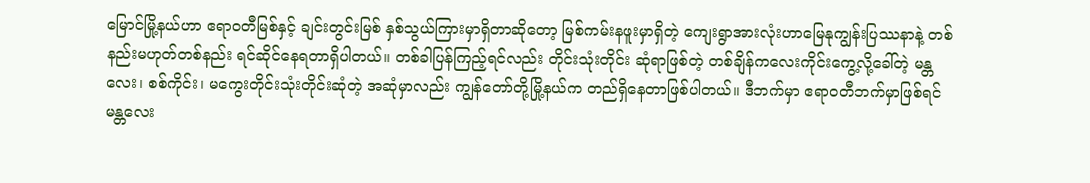မြောင်မြို့နယ်ဟာ ဧရာဝတီမြစ်နှင့် ချင်းတွင်းမြစ် နှစ်သွယ်ကြားမှာရှိတာဆိုတော့ မြစ်ကမ်းနဖူးမှာရှိတဲ့ ကျေးရွာအားလုံးဟာမြေနုကျွန်းပြဿနာနဲ့ တစ်နည်းမဟုတ်တစ်နည်း ရင်ဆိုင်နေရတာရှိပါတယ်။ တစ်ခါပြန်ကြည့်ရင်လည်း တိုင်းသုံးတိုင်း ဆုံရာဖြစ်တဲ့ တစ်ချိန်ကလေးကိုင်းကွေ့လို့ခေါ်တဲ့ မန္တလေး၊ စစ်ကိုင်း၊ မကွေးတိုင်းသုံးတိုင်းဆုံတဲ့ အဆုံမှာလည်း ကျွန်တော်တို့မြို့နယ်က တည်ရှိနေတာဖြစ်ပါတယ်။ ဒီဘက်မှာ ဧရာဝတီဘက်မှာဖြစ်ရင် မန္တလေး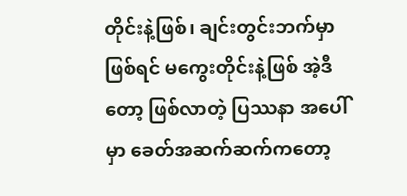တိုင်းနဲ့ဖြစ်၊ ချင်းတွင်းဘက်မှာဖြစ်ရင် မကွေးတိုင်းနဲ့ဖြစ် အဲ့ဒီတော့ ဖြစ်လာတဲ့ ပြဿနာ အပေါ်မှာ ခေတ်အဆက်ဆက်ကတော့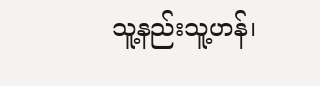သူ့နည်းသူ့ဟန်၊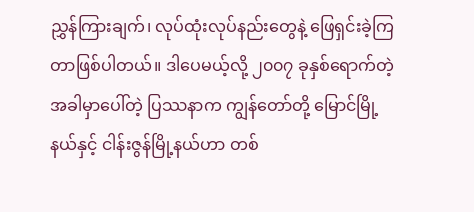ညွှန်ကြားချက်၊ လုပ်ထုံးလုပ်နည်းတွေနဲ့ ဖြေရှင်းခဲ့ကြတာဖြစ်ပါတယ်။ ဒါပေမယ့်လို့ ၂၀၀၇ ခုနှစ်ရောက်တဲ့အခါမှာပေါ်တဲ့ ပြဿနာက ကျွန်တော်တို့ မြောင်မြို့နယ်နှင့် ငါန်းဇွန်မြို့နယ်ဟာ တစ်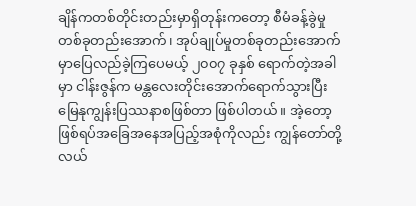ချိန်ကတစ်တိုင်းတည်းမှာရှိတုန်းကတော့ စီမံခန့်ခွဲမှုတစ်ခုတည်းအောက်၊ အုပ်ချုပ်မှုတစ်ခုတည်းအောက်မှာပြေလည်ခဲ့ကြပေမယ့် ၂၀၀၇ ခုနှစ် ရောက်တဲ့အခါမှာ ငါန်းဇွန်က မန္တလေးတိုင်းအောက်ရောက်သွားပြီး မြေနုကျွန်းပြဿနာစဖြစ်တာ ဖြစ်ပါတယ်။ အဲ့တော့ ဖြစ်ရပ်အခြေအနေအပြည့်အစုံကိုလည်း ကျွန်တော်တို့ လယ်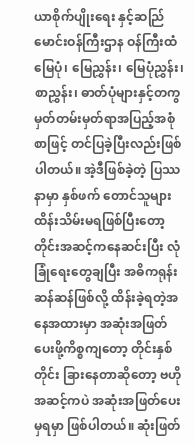ယာစိုက်ပျိုးရေး နှင့်ဆည်ြမောင်းဝန်ကြီးဌာန ဝန်ကြီးထံ မြေပုံ၊ မြေညွှန်း၊ မြေပုံညွှန်း၊ စာညွှန်း၊ ဓာတ်ပုံများနှင့်တကွ မှတ်တမ်းမှတ်ရာအပြည့်အစုံစာဖြင့် တင်ပြခဲ့ပြီးလည်းဖြစ်ပါတယ်။ အဲ့ဒီဖြစ်ခဲ့တဲ့ ပြဿနာမှာ နှစ်ဖက် တောင်သူများထိန်းသိမ်းမရဖြစ်ပြီးတော့ တိုင်းအဆင့်ကနေဆင်းပြီး လုံခြုံရေးတွေချပြီး အဓိကရုန်း ဆန်ဆန်ဖြစ်လို့ ထိန်းခဲ့ရတဲ့အနေအထားမှာ အဆုံးအဖြတ်ပေးဖို့ကိစ္စကျတော့ တိုင်းနှစ်တိုင်း ခြားနေတာဆိုတော့ ဗဟိုအဆင့်ကပဲ အဆုံးအဖြတ်ပေးမှရမှာ ဖြစ်ပါတယ်။ ဆုံးဖြတ်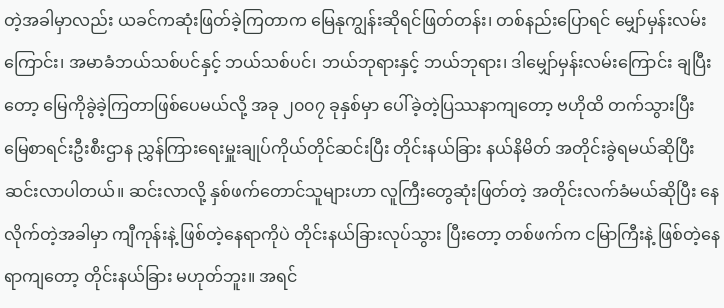တဲ့အခါမှာလည်း ယခင်ကဆုံးဖြတ်ခဲ့ကြတာက မြေနုကျွန်းဆိုရင်ဖြတ်တန်း၊ တစ်နည်းပြောရင် မျှော်မှန်းလမ်းကြောင်း၊ အမာခံဘယ်သစ်ပင်နှင့် ဘယ်သစ်ပင်၊ ဘယ်ဘုရားနှင့် ဘယ်ဘုရား၊ ဒါမျှော်မှန်းလမ်းကြောင်း ချပြီးတော့ မြေကိုခွဲခဲ့ကြတာဖြစ်ပေမယ်လို့ အခု ၂၀၀၇ ခုနှစ်မှာ ပေါ်ခဲ့တဲ့ပြဿနာကျတော့ ဗဟိုထိ တက်သွားပြီး မြေစာရင်းဦးစီးဌာန ညွှန်ကြားရေးမှူးချုပ်ကိုယ်တိုင်ဆင်းပြီး တိုင်းနယ်ခြား နယ်နိမိတ် အတိုင်းခွဲရမယ်ဆိုပြီး ဆင်းလာပါတယ်။ ဆင်းလာလို့ နှစ်ဖက်တောင်သူများဟာ လူကြီးတွေဆုံးဖြတ်တဲ့ အတိုင်းလက်ခံမယ်ဆိုပြီး နေလိုက်တဲ့အခါမှာ ကျီကုန်းနဲ့ ဖြစ်တဲ့နေရာကိုပဲ တိုင်းနယ်ခြားလုပ်သွား ပြီးတော့ တစ်ဖက်က ငမြာကြီးနဲ့ ဖြစ်တဲ့နေရာကျတော့ တိုင်းနယ်ခြား မဟုတ်ဘူး။ အရင်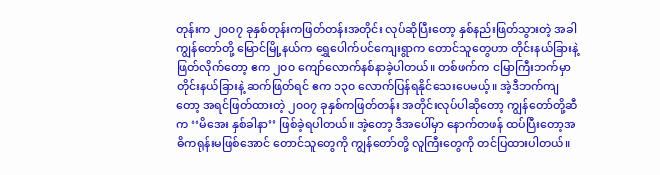တုန်းက ၂၀၀၇ ခုနှစ်တုန်းကဖြတ်တန်းအတိုင်း လုပ်ဆိုပြီးတော့ နှစ်နည်းဖြတ်သွားတဲ့ အခါ ကျွန်တော်တို့ မြောင်မြို့နယ်က ရွှေပေါက်ပင်ကျေးရွာက တောင်သူတွေဟာ တိုင်းနယ်ခြားနဲ့ ဖြတ်လိုက်တော့ ဧက ၂၀၀ ကျော်လောက်နစ်နာခဲ့ပါတယ်။ တစ်ဖက်က ငမြာကြီးဘက်မှာ တိုင်းနယ်ခြားနဲ့ ဆက်ဖြတ်ရင် ဧက ၁၃၀ လောက်ပြန်ရနိုင်သေးပေမယ့်။ အဲ့ဒီဘက်ကျတော့ အရင်ဖြတ်ထားတဲ့ ၂၀၀၇ ခုနှစ်ကဖြတ်တန်း အတိုင်းလုပ်ပါဆိုတော့ ကျွန်တော်တို့ဆီက ‘‘မိအေး နှစ်ခါနာ’’ ဖြစ်ခဲ့ရပါတယ်။ အဲ့တော့ ဒီအပေါ်မှာ နောက်တဖန် ထပ်ပြီးတော့အဓိကရုန်းမဖြစ်အောင် တောင်သူတွေကို ကျွန်တော်တို့ လူကြီးတွေကို တင်ပြထားပါတယ်။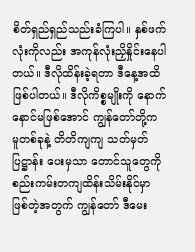စိတ်ရှည်ရှည်သည်းခံကြပါ။ နှစ်ဖက်လုံးကိုလည်း အကုန်လုံးညှိနှိုင်းနေပါတယ်။ ဒီလိုထိန်းခဲ့ရတာ ဒီနေ့အထိဖြစ်ပါတယ်။ ဒီလိုကိစ္စမျိုးကို နောက်နောင်မဖြစ်အောင် ကျွန်တော်တို့က မူတစ်ခုနဲ့ တိတိကျကျ သတ်မှတ်ပြဋ္ဌာန်း ပေးမှသာ တောင်သူတွေကို စည်းကမ်းတကျထိန်းသိမ်းနိုင်မှာ ဖြစ်တဲ့အတွက် ကျွန်တော် ဒီမေး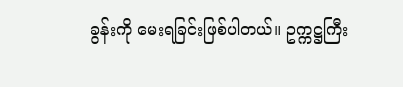ခွန်းကို မေးရခြင်းဖြစ်ပါတယ်။ ဥက္ကဋ္ဌကြီး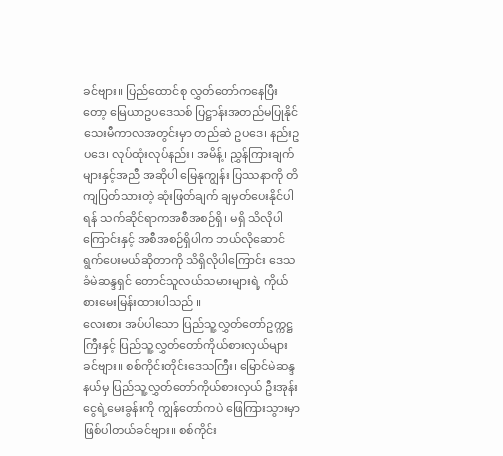ခင်ဗျား။ ပြည်ထောင်စု လွှတ်တော်ကနေပြီးတော့ မြေယာဥပဒေသစ် ပြဋ္ဌာန်းအတည်မပြုနိုင်သေးမီကာလအတွင်းမှာ တည်ဆဲ ဥပဒေ၊ နည်းဥပဒေ၊ လုပ်ထုံးလုပ်နည်း၊ အမိန့်၊ ညွှန်ကြားချက်များနှင့်အညီ အဆိုပါ မြေနုကျွန်း ပြဿနာကို တိကျပြတ်သားတဲ့ ဆုံးဖြတ်ချက် ချမှတ်ပေးနိုင်ပါရန် သက်ဆိုင်ရာကအစီအစဉ်ရှိ၊ မရှိ သိလိုပါကြောင်းနှင့် အစီအစဉ်ရှိပါက ဘယ်လိုဆောင်ရွက်ပေးမယ်ဆိုတာကို သိရှိလိုပါကြောင်း ဒေသခံမဲဆန္ဒရှင် တောင်သူလယ်သမားများရဲ့ ကိုယ်စားမေးမြန်းထားပါသည် ။
လေးစား အပ်ပါသော ပြည်သူ့လွှတ်တော်ဥက္ကဋ္ဌကြီးနှင့် ပြည်သူ့လွှတ်တော်ကိုယ်စားလှယ်များခင်ဗျား။ စစ်ကိုင်းတိုင်းဒေသကြီး၊ မြောင်မဲဆန္ဒနယ်မှ ပြည်သူ့လွှတ်တော်ကိုယ်စားလှယ် ဦးအုန်းငွေရဲ့မေးခွန်းကို ကျွန်တော်ကပဲ ဖြေကြားသွားမှာ ဖြစ်ပါတယ်ခင်ဗျား။ စစ်ကိုင်း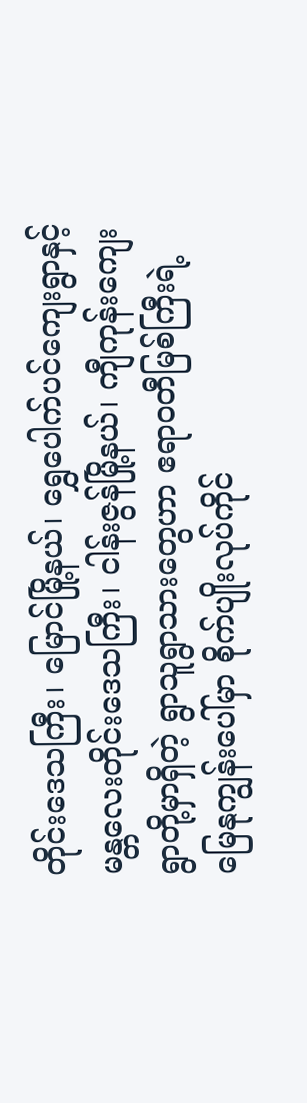တိုင်းဒေသကြီး၊ မြောင်မြို့နယ်၊ ရွှေပေါက်ပင်ကျေးရွာနှင့် မန္တလေးတိုင်းဒေသကြီး၊ ငါန်းဇွန်မြို့နယ်၊ ကျီကုန်းကျေးရွာတို့မှာရှိတဲ့ ရွာသူရွာသားတွေဟာ ဧရာဝတီမြစ်ကြီးရဲ့ မြေနုကျွန်းပေါ်မှာ စိုက်ပျိုးလုပ်ကိုင်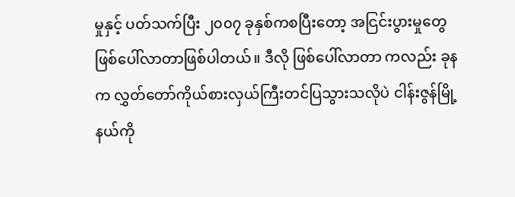မှုနှင့် ပတ်သက်ပြီး ၂၀၀၇ ခုနှစ်ကစပြီးတော့ အငြင်းပွားမှုတွေ ဖြစ်ပေါ်လာတာဖြစ်ပါတယ်။ ဒီလို ဖြစ်ပေါ်လာတာ ကလည်း ခုနက လွှတ်တော်ကိုယ်စားလှယ်ကြီးတင်ပြသွားသလိုပဲ ငါန်းဇွန်မြို့နယ်ကို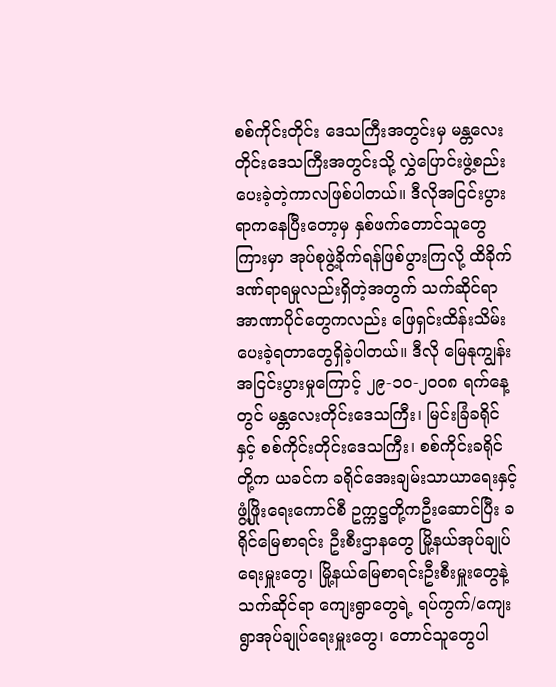စစ်ကိုင်းတိုင်း ဒေသကြီးအတွင်းမှ မန္တလေးတိုင်းဒေသကြီးအတွင်းသို့ လွှဲပြောင်းဖွဲ့စည်းပေးခဲ့တဲ့ကာလဖြစ်ပါတယ်။ ဒီလိုအငြင်းပွားရာကနေပြီးတော့မှ နှစ်ဖက်တောင်သူတွေကြားမှာ အုပ်စုဖွဲ့ခိုက်ရန်ဖြစ်ပွားကြလို့ ထိခိုက်ဒဏ်ရာရမှုလည်းရှိတဲ့အတွက် သက်ဆိုင်ရာအာဏာပိုင်တွေကလည်း ဖြေရှင်းထိန်းသိမ်း ပေးခဲ့ရတာတွေရှိခဲ့ပါတယ်။ ဒီလို မြေနုကျွန်းအငြင်းပွားမှုကြောင့် ၂၉-၁၀-၂၀၀၈ ရက်နေ့တွင် မန္တလေးတိုင်းဒေသကြီး၊ မြင်းခြံခရိုင်နှင့် စစ်ကိုင်းတိုင်းဒေသကြီး၊ စစ်ကိုင်းခရိုင်တို့က ယခင်က ခရိုင်အေးချမ်းသာယာရေးနှင့်ဖွံ့ဖြိုးရေးကောင်စီ ဥက္ကဋ္ဌတို့ကဦးဆောင်ပြီး ခရိုင်မြေစာရင်း ဦးစီးဌာနတွေ မြို့နယ်အုပ်ချုပ်ရေးမှူးတွေ၊ မြို့နယ်မြေစာရင်းဦးစီးမှူးတွေနဲ့ သက်ဆိုင်ရာ ကျေးရွာတွေရဲ့ ရပ်ကွက်/ကျေးရွာအုပ်ချုပ်ရေးမှူးတွေ၊ တောင်သူတွေပါ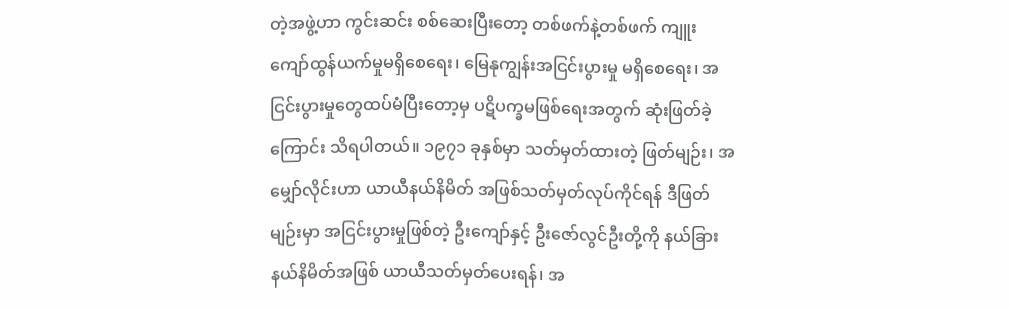တဲ့အဖွဲ့ဟာ ကွင်းဆင်း စစ်ဆေးပြီးတော့ တစ်ဖက်နဲ့တစ်ဖက် ကျူးကျော်ထွန်ယက်မှုမရှိစေရေး၊ မြေနုကျွန်းအငြင်းပွားမှု မရှိစေရေး၊ အငြင်းပွားမှုတွေထပ်မံပြီးတော့မှ ပဋိပက္ခမဖြစ်ရေးအတွက် ဆုံးဖြတ်ခဲ့ကြောင်း သိရပါတယ်။ ၁၉၇၁ ခုနှစ်မှာ သတ်မှတ်ထားတဲ့ ဖြတ်မျဉ်း၊ အမျှော်လိုင်းဟာ ယာယီနယ်နိမိတ် အဖြစ်သတ်မှတ်လုပ်ကိုင်ရန် ဒီဖြတ်မျဉ်းမှာ အငြင်းပွားမှုဖြစ်တဲ့ ဦးကျော်နှင့် ဦးဇော်လွင်ဦးတို့ကို နယ်ခြားနယ်နိမိတ်အဖြစ် ယာယီသတ်မှတ်ပေးရန်၊ အ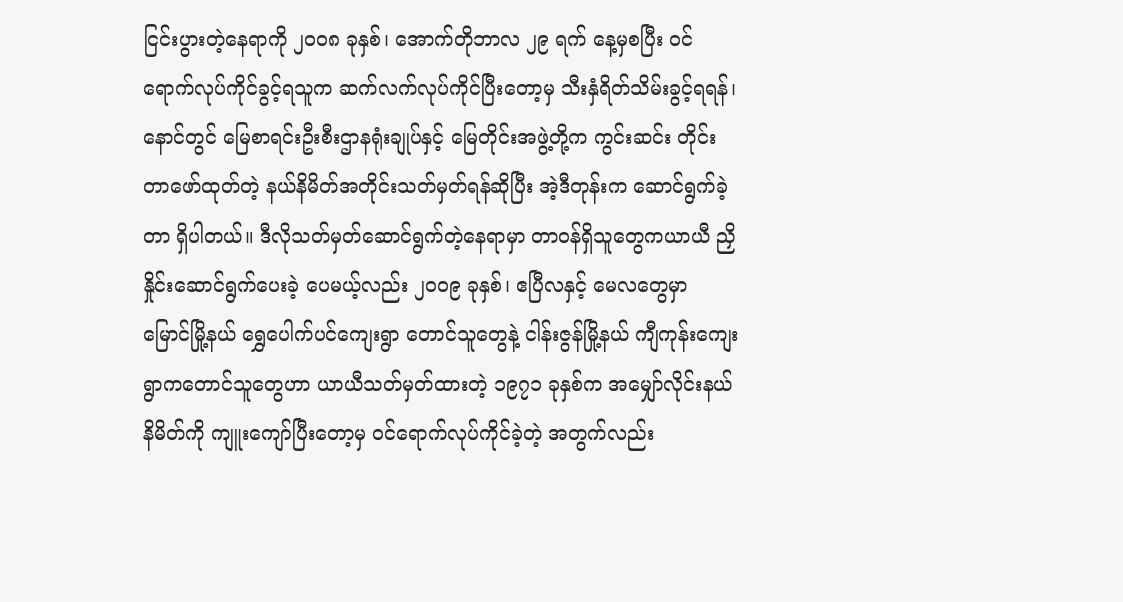ငြင်းပွားတဲ့နေရာကို ၂၀၀၈ ခုနှစ်၊ အောက်တိုဘာလ ၂၉ ရက် နေ့မှစပြီး ဝင်ရောက်လုပ်ကိုင်ခွင့်ရသူက ဆက်လက်လုပ်ကိုင်ပြီးတော့မှ သီးနှံရိတ်သိမ်းခွင့်ရရန်၊ နောင်တွင် မြေစာရင်းဦးစီးဌာနရုံးချုပ်နှင့် မြေတိုင်းအဖွဲ့တို့က ကွင်းဆင်း တိုင်းတာဖော်ထုတ်တဲ့ နယ်နိမိတ်အတိုင်းသတ်မှတ်ရန်ဆိုပြီး အဲ့ဒီတုန်းက ဆောင်ရွက်ခဲ့တာ ရှိပါတယ်။ ဒီလိုသတ်မှတ်ဆောင်ရွက်တဲ့နေရာမှာ တာဝန်ရှိသူတွေကယာယီ ညှိနှိုင်းဆောင်ရွက်ပေးခဲ့ ပေမယ့်လည်း ၂၀၀၉ ခုနှစ်၊ ဧပြီလနှင့် မေလတွေမှာ မြောင်မြို့နယ် ရွှေပေါက်ပင်ကျေးရွာ တောင်သူတွေနဲ့ ငါန်းဇွန်မြို့နယ် ကျီကုန်းကျေးရွာကတောင်သူတွေဟာ ယာယီသတ်မှတ်ထားတဲ့ ၁၉၇၁ ခုနှစ်က အမျှော်လိုင်းနယ်နိမိတ်ကို ကျူးကျော်ပြီးတော့မှ ဝင်ရောက်လုပ်ကိုင်ခဲ့တဲ့ အတွက်လည်း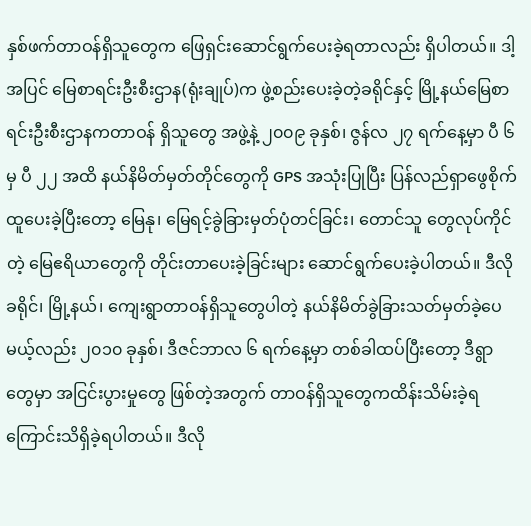နှစ်ဖက်တာဝန်ရှိသူတွေက ဖြေရှင်းဆောင်ရွက်ပေးခဲ့ရတာလည်း ရှိပါတယ်။ ဒါ့အပြင် မြေစာရင်းဦးစီးဌာန(ရုံးချုပ်)က ဖွဲ့စည်းပေးခဲ့တဲ့ခရိုင်နှင့် မြို့နယ်မြေစာရင်းဦးစီးဌာနကတာဝန် ရှိသူတွေ အဖွဲ့နဲ့ ၂၀၀၉ ခုနှစ်၊ ဇွန်လ ၂၇ ရက်နေ့မှာ ပီ ၆ မှ ပီ ၂၂ အထိ နယ်နိမိတ်မှတ်တိုင်တွေကို GPS အသုံးပြုပြီး ပြန်လည်ရှာဖွေစိုက်ထူပေးခဲ့ပြီးတော့ မြေနု၊ မြေရင့်ခွဲခြားမှတ်ပုံတင်ခြင်း၊ တောင်သူ တွေလုပ်ကိုင်တဲ့ မြေဧရိယာတွေကို တိုင်းတာပေးခဲ့ခြင်းများ ဆောင်ရွက်ပေးခဲ့ပါတယ်။ ဒီလိုခရိုင်၊ မြို့နယ်၊ ကျေးရွာတာဝန်ရှိသူတွေပါတဲ့ နယ်နိမိတ်ခွဲခြားသတ်မှတ်ခဲ့ပေမယ့်လည်း ၂၀၁၀ ခုနှစ်၊ ဒီဇင်ဘာလ ၆ ရက်နေ့မှာ တစ်ခါထပ်ပြီးတော့ ဒီရွာတွေမှာ အငြင်းပွားမှုတွေ ဖြစ်တဲ့အတွက် တာဝန်ရှိသူတွေကထိန်းသိမ်းခဲ့ရကြောင်းသိရှိခဲ့ရပါတယ်။ ဒီလို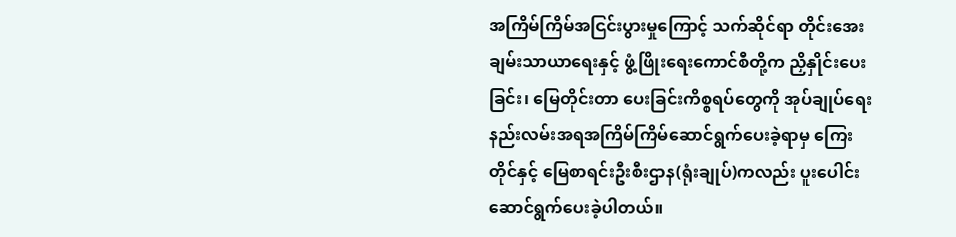အကြိမ်ကြိမ်အငြင်းပွားမှုကြောင့် သက်ဆိုင်ရာ တိုင်းအေးချမ်းသာယာရေးနှင့် ဖွံ့ဖြိုးရေးကောင်စီတို့က ညှိနှိုင်းပေးခြင်း၊ မြေတိုင်းတာ ပေးခြင်းကိစ္စရပ်တွေကို အုပ်ချုပ်ရေး နည်းလမ်းအရအကြိမ်ကြိမ်ဆောင်ရွက်ပေးခဲ့ရာမှ ကြေးတိုင်နှင့် မြေစာရင်းဦးစီးဌာန(ရုံးချုပ်)ကလည်း ပူးပေါင်းဆောင်ရွက်ပေးခဲ့ပါတယ်။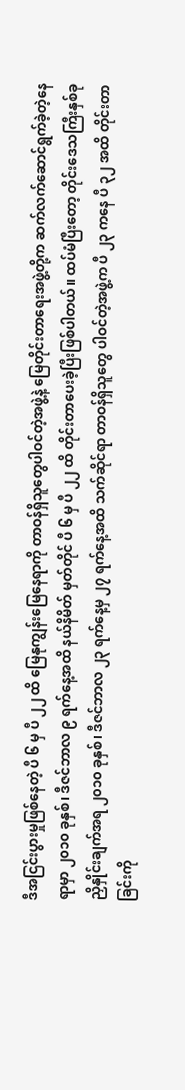ဒီအငြင်းပွားမှုဖြစ်နေတဲ့ ပီ ၆ မှ ပီ ၂၂ ထိ မြေနုကျွန်းမြေနေရာကို တာဝန်ရှိသူတွေပါဝင်တဲ့အဖွဲ့နဲ့ မြေတိုင်းတာရေးအဖွဲ့တို့က ဆက်လက်ဆောင်ရွက်ခဲ့တဲ့နေရာမှာ ၂၀၁၀ ခုနှစ်၊ ဒီဇင်ဘာလ ၉ ရက်နေ့အထိ နယ်နိမိတ် မှတ်တိုင် ပီ ၆ မှ ပီ ၂၂ ထိ တိုင်းတာပေးခဲ့ပြီးဖြစ်ပါတယ်။ ထပ်မံပြီးတော့ တိုင်းဒေသကြီးနှစ်ခု ညှိနှိုင်းချက်အရ ၂၀၁၀ ခုနှစ်၊ ဒီဇင်ဘာလ ၂၃ ရက်နေ့မှ ၂၇ ရက်နေ့အထိ သက်ဆိုင်ရာ တာဝန်ရှိသူတွေ ပါဝင်တဲ့အဖွဲ့က ပီ ၂၃ ကနေ ပီ ၃၂ အထိ တိုင်းတာခြင်းကို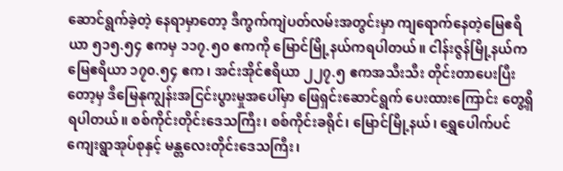ဆောင်ရွက်ခဲ့တဲ့ နေရာမှာတော့ ဒီကွက်ကျဲပတ်လမ်းအတွင်းမှာ ကျရောက်နေတဲ့မြေဧရိယာ ၅၁၅.၅၄ ဧကမှ ၁၁၇.၅၀ ဧကကို မြောင်မြို့နယ်ကရပါတယ်။ ငါန်းဇွန်မြို့နယ်က မြေဧရိယာ ၁၇၀.၅၄ ဧက၊ အင်းအိုင်ဧရိယာ ၂၂၇.၅ ဧကအသီးသီး တိုင်းတာပေးပြီးတော့မှ ဒီမြေနုကျွန်းအငြင်းပွားမှုအပေါ်မှာ ဖြေရှင်းဆောင်ရွက် ပေးထားကြောင်း တွေ့ရှိရပါတယ်။ စစ်ကိုင်းတိုင်းဒေသကြီး၊ စစ်ကိုင်းခရိုင်၊ မြောင်မြို့နယ်၊ ရွှေပေါက်ပင်ကျေးရွာအုပ်စုနှင့် မန္တလေးတိုင်းဒေသကြီး၊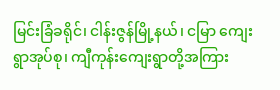မြင်းခြံခရိုင်၊ ငါန်းဇွန်မြို့နယ်၊ ငမြာ ကျေးရွာအုပ်စု၊ ကျီကုန်းကျေးရွာတို့အကြား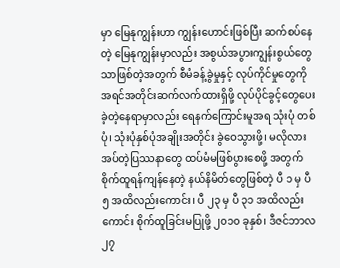မှာ မြေနုကျွန်းဟာ ကျွန်းဟောင်းဖြစ်ပြီး ဆက်စပ်နေတဲ့ မြေနုကျွန်းမှာလည်း အစွယ်အပွားကျွန်းစွယ်တွေသာဖြစ်တဲ့အတွက် စီမံခန့်ခွဲမှုနှင့် လုပ်ကိုင်မှုတွေကို အရင်အတိုင်းဆက်လက်ထားရှိဖို့ လုပ်ပိုင်ခွင့်တွေပေးခဲ့တဲ့နေရာမှာလည်း ရေနက်ကြောင်းမူအရ သုံးပုံ တစ်ပုံ၊ သုံးပုံနှစ်ပုံအချိုးအတိုင်း ခွဲဝေသွားဖို့၊ မလိုလားအပ်တဲ့ပြဿနာတွေ ထပ်မံမဖြစ်ပွားစေဖို့ အတွက် စိုက်ထူရန်ကျန်နေတဲ့ နယ်နိမိတ်တွေဖြစ်တဲ့ ပီ ၁ မှ ပီ ၅ အထိလည်းကောင်း၊ ပီ ၂၃ မှ ပီ ၃၁ အထိလည်းကောင်း စိုက်ထူခြင်းမပြုဖို့ ၂၀၁၀ ခုနှစ်၊ ဒီဇင်ဘာလ ၂၇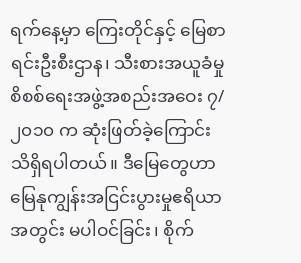ရက်နေ့မှာ ကြေးတိုင်နှင့် မြေစာ ရင်းဦးစီးဌာန၊ သီးစားအယူခံမှု စိစစ်ရေးအဖွဲ့အစည်းအဝေး ၇/၂၀၁၀ က ဆုံးဖြတ်ခဲ့ကြောင်း သိရှိရပါတယ်။ ဒီမြေတွေဟာ မြေနုကျွန်းအငြင်းပွားမှုဧရိယာအတွင်း မပါဝင်ခြင်း၊ စိုက်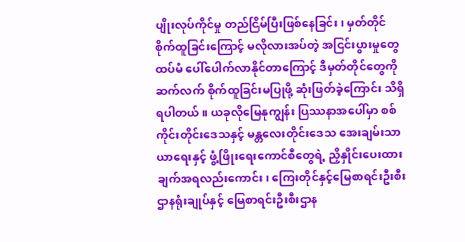ပျိုးလုပ်ကိုင်မှု တည်ငြိမ်ပြီးဖြစ်နေခြင်း၊ မှတ်တိုင်စိုက်ထူခြင်းကြောင့် မလိုလားအပ်တဲ့ အငြင်းပွားမှုတွေ ထပ်မံ ပေါ်ပေါက်လာနိုင်တာကြောင့် ဒီမှတ်တိုင်တွေကို ဆက်လက် စိုက်ထူခြင်းမပြုဖို့ ဆုံးဖြတ်ခဲ့ကြောင်း သိရှိရပါတယ်။ ယခုလိုမြေနုကျွန်း ပြဿနာအပေါ်မှာ စစ်ကိုင်းတိုင်းဒေသနှင့် မန္တလေးတိုင်းဒေသ အေးချမ်းသာယာရေးနှင့် ဖွံ့ဖြိုးရေးကောင်စီတွေရဲ့ ညှိနှိုင်းပေးထားချက်အရလည်းကောင်း၊ ကြေးတိုင်နှင့်မြေစာရင်းဦးစီးဌာနရုံးချုပ်နှင့် မြေစာရင်းဦးစီးဌာန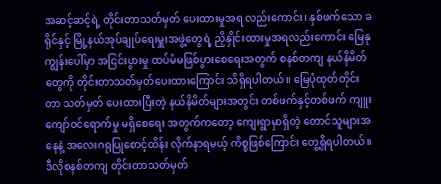အဆင့်ဆင့်ရဲ့ တိုင်းတာသတ်မှတ် ပေးထားမှုအရ လည်းကောင်း၊ နှစ်ဖက်သော ခရိုင်နှင့် မြို့နယ်အုပ်ချုပ်ရေးမှူးအဖွဲ့တွေရဲ့ ညှိနှိုင်းထားမှုအရလည်းကောင်း မြေနုကျွန်းပေါ်မှာ အငြင်းပွားမှု ထပ်မံမဖြစ်ပွားစေရေးအတွက် စနစ်တကျ နယ်နိမိတ်တွေကို တိုင်းတာသတ်မှတ်ပေးထားကြောင်း သိရှိရပါတယ်။ မြေပုံထုတ်တိုင်းတာ သတ်မှတ် ပေးထားပြီးတဲ့ နယ်နိမိတ်များအတွင်း တစ်ဖက်နှင့်တစ်ဖက် ကျူးကျော်ဝင်ရောက်မှု မရှိစေရေး အတွက်ကတော့ ကျေးရွာမှာရှိတဲ့ တောင်သူများအနေနဲ့ အလေးဂရုပြုစောင့်ထိန်း လိုက်နာရမယ့် ကိစ္စဖြစ်ကြောင်း တွေ့ရှိရပါတယ်။ ဒီလိုစနစ်တကျ တိုင်းတာသတ်မှတ်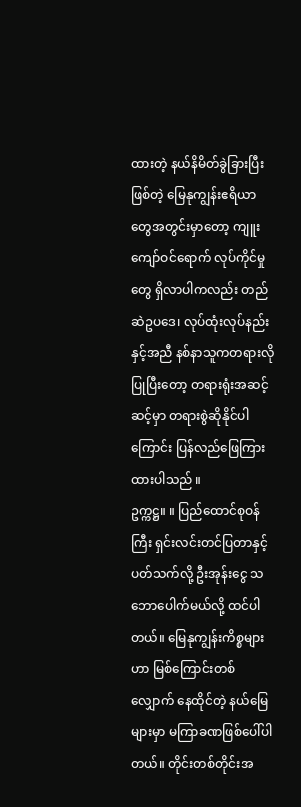ထားတဲ့ နယ်နိမိတ်ခွဲခြားပြီးဖြစ်တဲ့ မြေနုကျွန်းဧရိယာတွေအတွင်းမှာတော့ ကျူးကျော်ဝင်ရောက် လုပ်ကိုင်မှုတွေ ရှိလာပါကလည်း တည်ဆဲဥပဒေ၊ လုပ်ထုံးလုပ်နည်းနှင့်အညီ နစ်နာသူကတရားလိုပြုပြီးတော့ တရားရုံးအဆင့်ဆင့်မှာ တရားစွဲဆိုနိုင်ပါကြောင်း ပြန်လည်ဖြေကြားထားပါသည် ။
ဥက္ကဋ္ဌ။ ။ ပြည်ထောင်စုဝန်ကြီး ရှင်းလင်းတင်ပြတာနှင့် ပတ်သက်လို့ ဦးအုန်းငွေ သဘောပေါက်မယ်လို့ ထင်ပါတယ်။ မြေနုကျွန်းကိစ္စများဟာ မြစ်ကြောင်းတစ်လျှောက် နေထိုင်တဲ့ နယ်မြေများမှာ မကြာခဏဖြစ်ပေါ်ပါတယ်။ တိုင်းတစ်တိုင်းအ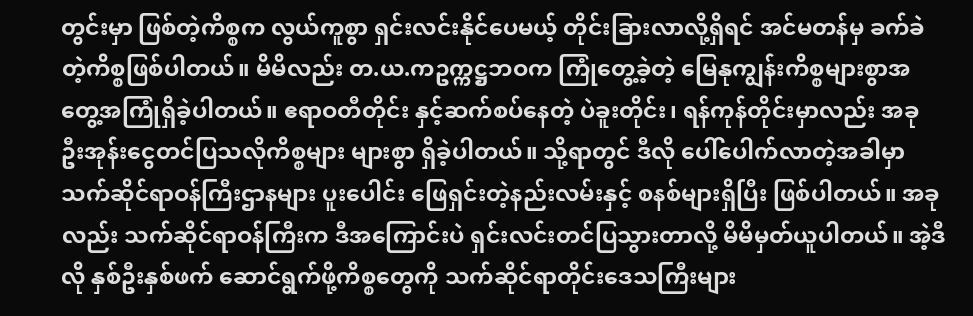တွင်းမှာ ဖြစ်တဲ့ကိစ္စက လွယ်ကူစွာ ရှင်းလင်းနိုင်ပေမယ့် တိုင်းခြားလာလို့ရှိရင် အင်မတန်မှ ခက်ခဲတဲ့ကိစ္စဖြစ်ပါတယ်။ မိမိလည်း တ.ယ.ကဥက္ကဋ္ဌဘဝက ကြုံတွေ့ခဲ့တဲ့ မြေနုကျွန်းကိစ္စများစွာအတွေ့အကြုံရှိခဲ့ပါတယ်။ ဧရာဝတီတိုင်း နှင့်ဆက်စပ်နေတဲ့ ပဲခူးတိုင်း၊ ရန်ကုန်တိုင်းမှာလည်း အခု ဦးအုန်းငွေတင်ပြသလိုကိစ္စများ များစွာ ရှိခဲ့ပါတယ်။ သို့ရာတွင် ဒီလို ပေါ်ပေါက်လာတဲ့အခါမှာ သက်ဆိုင်ရာဝန်ကြီးဌာနများ ပူးပေါင်း ဖြေရှင်းတဲ့နည်းလမ်းနှင့် စနစ်များရှိပြီး ဖြစ်ပါတယ်။ အခုလည်း သက်ဆိုင်ရာဝန်ကြီးက ဒီအကြောင်းပဲ ရှင်းလင်းတင်ပြသွားတာလို့ မိမိမှတ်ယူပါတယ်။ အဲ့ဒီလို နှစ်ဦးနှစ်ဖက် ဆောင်ရွက်ဖို့ကိစ္စတွေကို သက်ဆိုင်ရာတိုင်းဒေသကြီးများ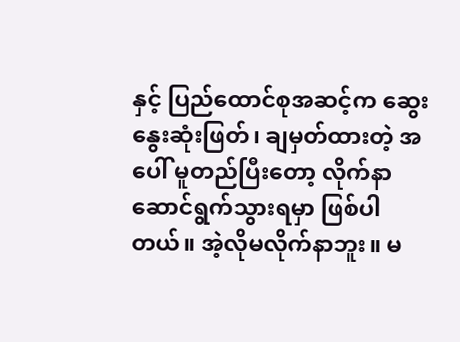နှင့် ပြည်ထောင်စုအဆင့်က ဆွေးနွေးဆုံးဖြတ်၊ ချမှတ်ထားတဲ့ အပေါ် မူတည်ပြီးတော့ လိုက်နာဆောင်ရွက်သွားရမှာ ဖြစ်ပါတယ်။ အဲ့လိုမလိုက်နာဘူး။ မ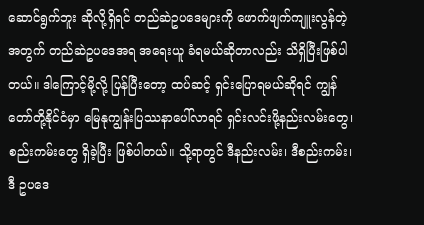ဆောင်ရွက်ဘူး ဆိုလို့ရှိရင် တည်ဆဲဥပဒေများကို ဖောက်ဖျက်ကျူးလွန်တဲ့အတွက် တည်ဆဲဥပဒေအရ အရေးယူ ခံရမယ်ဆိုတာလည်း သိရှိပြီးဖြစ်ပါတယ်။ ဒါကြောင့်မို့လို့ ပြန်ပြီးတော့ ထပ်ဆင့် ရှင်းပြောရမယ်ဆိုရင် ကျွန်တော်တို့နိုင်ငံမှာ မြေနုကျွန်းပြဿနာပေါ်လာရင် ရှင်းလင်းဖို့နည်းလမ်းတွေ၊ စည်းကမ်းတွေ ရှိခဲ့ပြီး ဖြစ်ပါတယ်။ သို့ရာတွင် ဒီနည်းလမ်း၊ ဒီစည်းကမ်း၊ ဒီ ဥပဒေ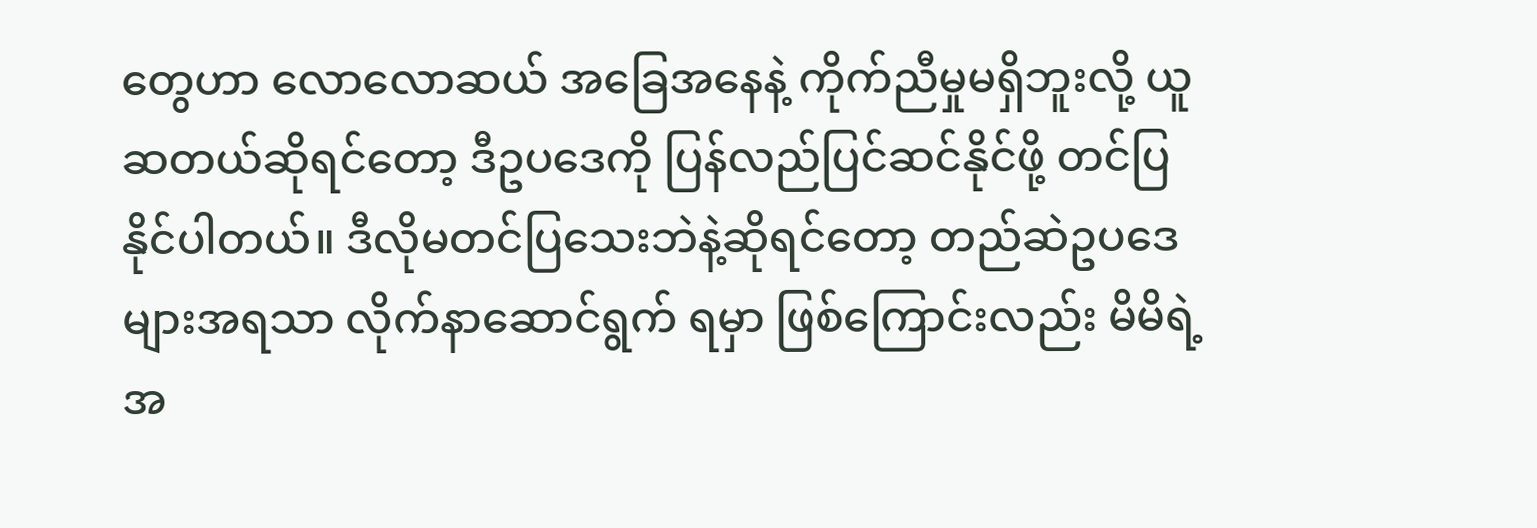တွေဟာ လောလောဆယ် အခြေအနေနဲ့ ကိုက်ညီမှုမရှိဘူးလို့ ယူဆတယ်ဆိုရင်တော့ ဒီဥပဒေကို ပြန်လည်ပြင်ဆင်နိုင်ဖို့ တင်ပြနိုင်ပါတယ်။ ဒီလိုမတင်ပြသေးဘဲနဲ့ဆိုရင်တော့ တည်ဆဲဥပဒေများအရသာ လိုက်နာဆောင်ရွက် ရမှာ ဖြစ်ကြောင်းလည်း မိမိရဲ့အ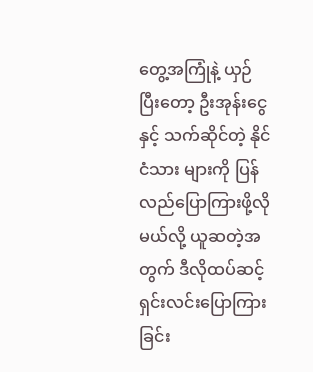တွေ့အကြုံနဲ့ ယှဉ်ပြီးတော့ ဦးအုန်းငွေနှင့် သက်ဆိုင်တဲ့ နိုင်ငံသား များကို ပြန်လည်ပြောကြားဖို့လိုမယ်လို့ ယူဆတဲ့အတွက် ဒီလိုထပ်ဆင့်ရှင်းလင်းပြောကြားခြင်း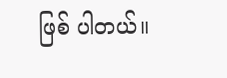ဖြစ် ပါတယ်။